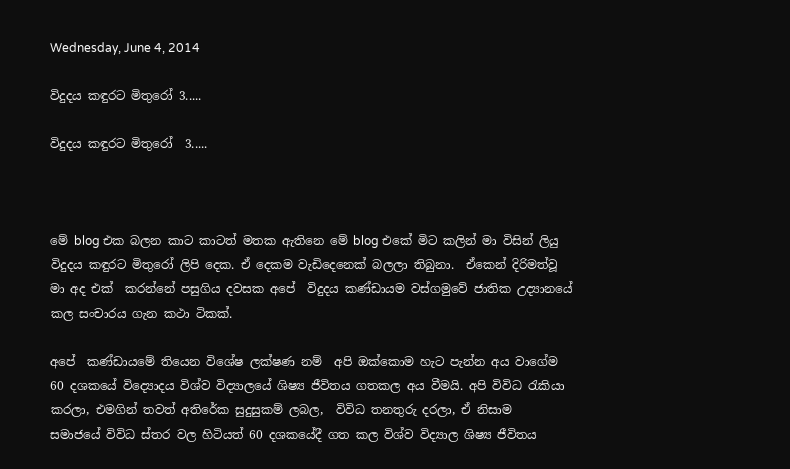Wednesday, June 4, 2014

විදුදය කඳුරට මිතුරෝ 3.....

විදුදය කඳුරට මිතුරෝ  3.....



මේ blog එක බලන කාට කාටත් මතක ඇතිනෙ මේ blog එකේ මිට කලින් මා විසින් ලියු විදුදය කඳුරට මිතුරෝ ලිපි දෙක. ඒ දෙකම වැඩිදෙනෙක් බලලා තිබුනා.  ඒකෙන් දිරිමත්වූ මා අද එක්  කරන්නේ පසුගිය දවසක අපේ  විදුදය කණ්ඩායම වස්ගමුවේ ජාතික උද්‍යානයේ කල සංචාරය ගැන කථා ටිකක්.

අපේ  කණ්ඩායමේ තියෙන විශේෂ ලක්ෂණ නම්  අපි ඔක්කොම හැට පැන්න අය වාගේම 60 දශකයේ විද්‍යොදය විශ්ව විද්‍යාලයේ ශිෂ්‍ය ජීවිතය ගතකල අය වීමයි. අපි විවිධ රැකියා කරලා, එමගින් තවත් අතිරේක සුදුසුකම් ලබල,  විවිධ තනතුරු දරලා, ඒ නිසාම  සමාජයේ විවිධ ස්තර වල හිටියත් 60 දශකයේදී ගත කල විශ්ව විද්‍යාල ශිෂ්‍ය ජීවිතය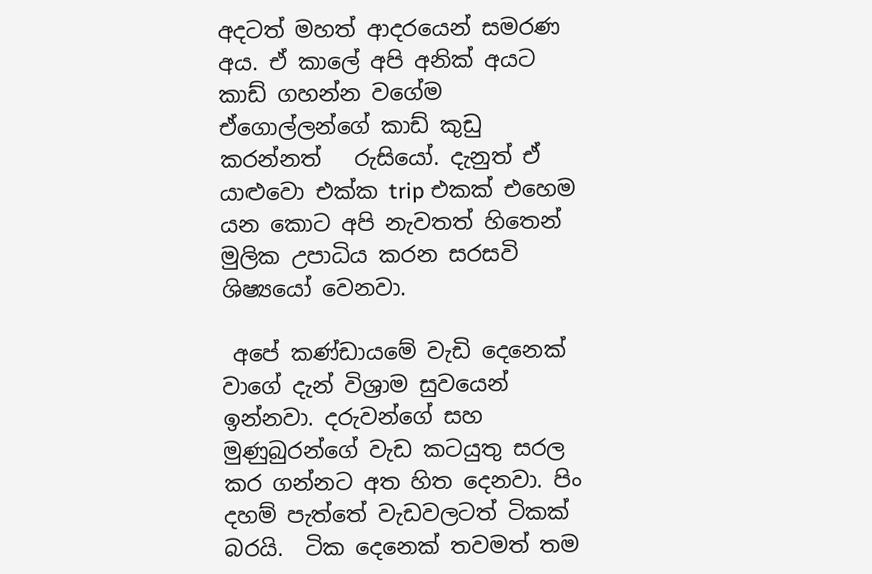අදටත් මහත් ආදරයෙන් සමරණ අය. ඒ කාලේ අපි අනික් අයට කාඩ් ගහන්න වගේම ඒගොල්ලන්ගේ කාඩ් කුඩු කරන්නත්   රුසියෝ. දැනුත් ඒ යාළුවො එක්ක trip එකක් එහෙම යන කොට අපි නැවතත් හිතෙන් මුලික උපාධිය කරන සරසවි ශිෂ්‍යයෝ වෙනවා.

 අපේ කණ්ඩායමේ වැඩි දෙනෙක් වාගේ දැන් විශ්‍රාම සුවයෙන්  ඉන්නවා. දරුවන්ගේ සහ මුණුබුරන්ගේ වැඩ කටයුතු සරල කර ගන්නට අත හිත දෙනවා. පිං දහම් පැත්තේ වැඩවලටත් ටිකක් බරයි.  ටික දෙනෙක් තවමත් තම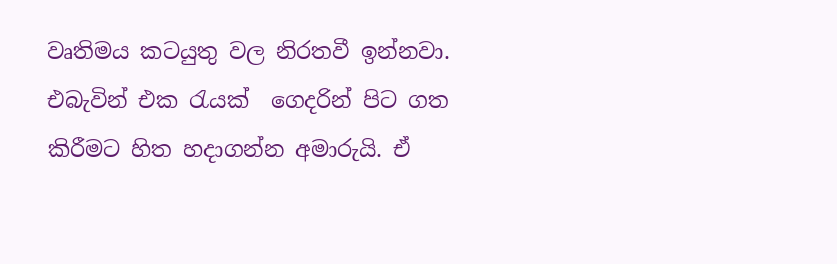වෘතිමය කටයුතු වල නිරතවී ඉන්නවා. එබැවින් එක රැයක්  ගෙදරින් පිට ගත කිරීමට හිත හදාගන්න අමාරුයි. ඒ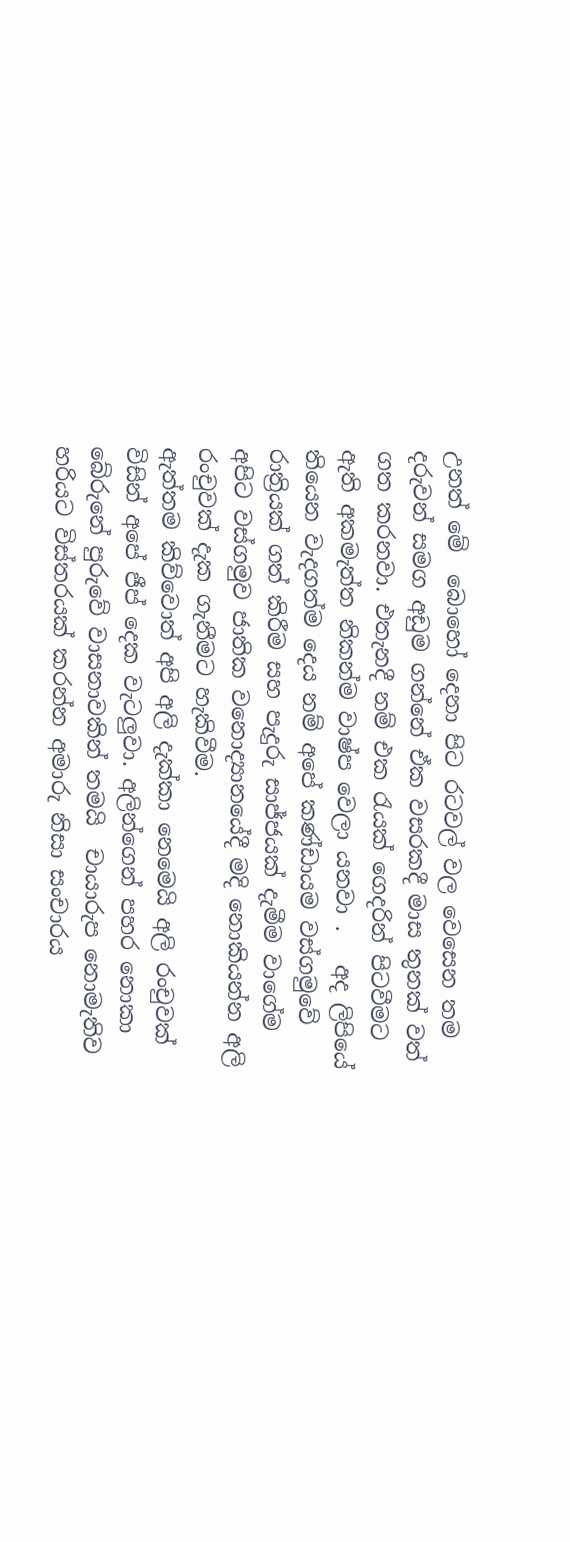උනත් මේ  බොහෝ දෙනා පිට රටවල් වල වෙසෙන තම දරුවන් සමග අඩුම ගන්නේ ඒක වසරකදී මාස තුනක් වත් ගත කරනවා. එතැනදී නම් එක රැයක් ගෙදරින් පිටවීමට ඇති අකමැත්ත නිකන්ම වාෂ්ප වෙලා යනවා .   අද ලිපියේ  තියෙන වැදගත්ම දෙය නම් අපේ කණ්ඩායම වස්ගමුවේ රාත්‍රියක් ගත් කිරීම සහ පැදුරු සාජ්ජයක් දැමීම වාගේම අපිට වස්ගමුව ජාතික වනොද්‍යානයේදී මදි නොකියන්න අලි රංචුවක් දැක ගැනීමට හැකිවීම.
ඇත්තම කිව්වොත් අපි අලි දැක්කා නෙමෙයි අලි රංචුවක්  විසින් අපේ ජීප් දෙක වැටලුවා. අලින්ගෙන් පහර නොකා බේරුනේ පුරුවේ වාසනාවකින් තමයි  චායාරුප නොමැතිව හරියට විස්තරයක් කරන්න අමාරු නිසා සංචාරය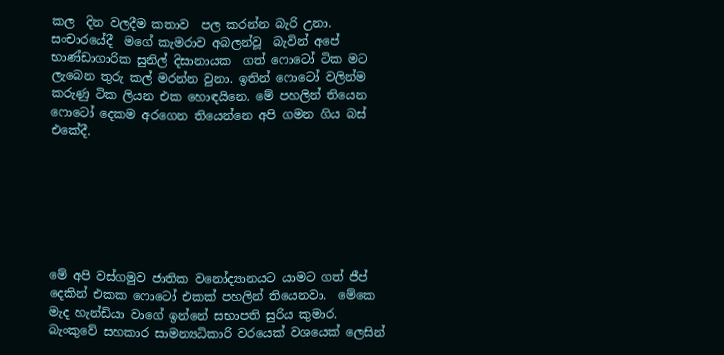කල  දින වලදීම කතාව  පල කරන්න බැරි උනා. සංචාරයේදී  මගේ කැමරාව අබලන්වූ  බැවින් අපේ භාණ්ඩාගාරික සුනිල් දිසානායක  ගත් ෆොටෝ ටික මට ලැබෙන තුරු කල් මරන්න වුනා. ඉතින් ෆොටෝ වලින්ම කරුණු ටික ලියන එක හොඳයිනෙ. මේ පහලින් තියෙන ෆොටෝ දෙකම අරගෙන තියෙන්නෙ අපි ගමන ගිය බස් එකේදී.







මේ අපි වස්ගමුව ජාතික වනෝද්‍යානයට යාමට ගත් ජීප් දෙකින් එකක ෆොටෝ එකක් පහලින් තියෙනවා.  මේකෙ මැද හැන්ඩියා වාගේ ඉන්නේ සභාපති සුරිය කුමාර. බැංකුවේ සහකාර සාමන්‍යධිකාරි වරයෙක් වශයෙක් ලෙසින්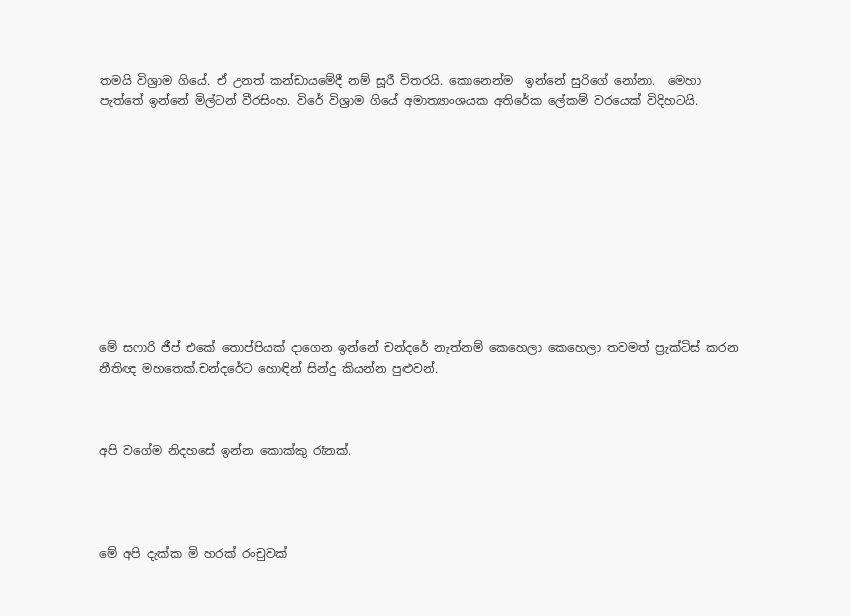තමයි විශ්‍රාම ගියේ. ඒ උනත් කන්ඩායමේදී නම් සූරී විතරයි. කොනෙන්ම  ඉන්නේ සුරිගේ නෝනා.  මෙහා පැත්තේ ඉන්නේ මිල්ටන් වීරසිංහ. විරේ විශ්‍රාම ගියේ අමාත්‍යාංශයක අතිරේක ලේකම් වරයෙක් විදිහටයි.











මේ සෆාරි ජීප් එකේ තොප්පියක් දාගෙන ඉන්නේ චන්දරේ නැත්නම් කෙහෙලා කෙහෙලා තවමත් ප්‍රැක්ටිස් කරන නීතිඥ මහතෙක්.චන්දරේට හොඳින් සින්දු කියන්න පුළුවන්.



අපි වගේම නිදහසේ ඉන්න කොක්කු රෑනක්.




මේ අපි දැක්ක මි හරක් රංචුවක්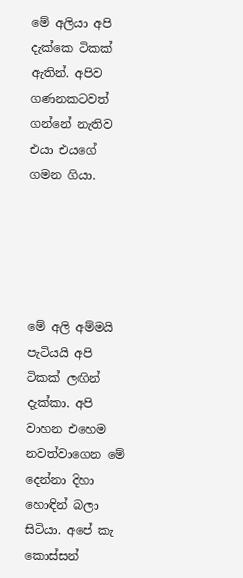මේ අලියා අපි දැක්කෙ ටිකක් ඇතින්. අපිව ගණනකටවත් ගන්නේ නැතිව එයා එයගේ ගමන ගියා.





මේ අලි අම්මයි පැටියයි අපි ටිකක් ලඟින් දැක්කා. අපි වාහන එහෙම නවත්වාගෙන මේ දෙන්නා දිහා හොඳින් බලා සිටියා. අපේ කැ කොස්සන්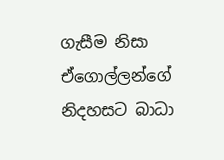ගැසීම නිසා  ඒගොල්ලන්ගේ නිදහසට බාධා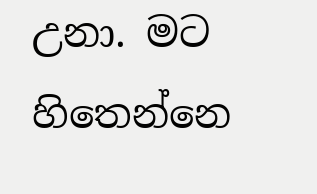උනා. මට හිතෙන්නෙ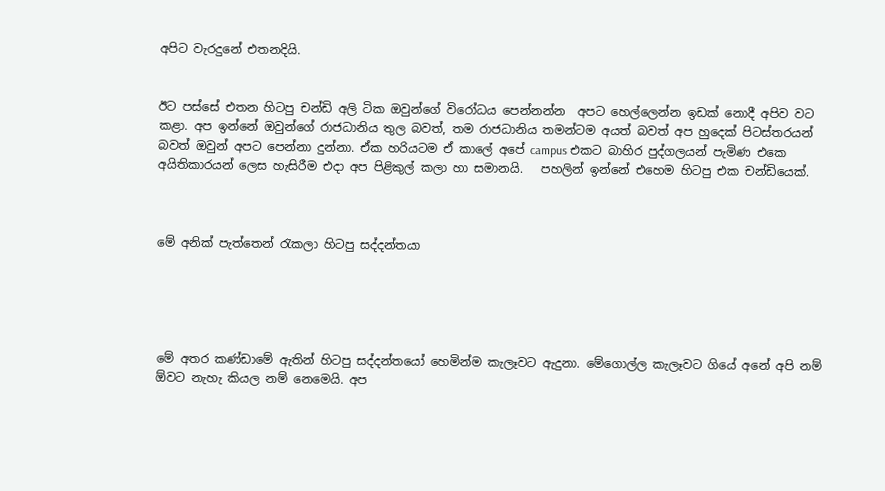අපිට වැරදුනේ එතනදියි.


ඊට පස්සේ එතන හිටපු චන්ඩි අලි ටික ඔවුන්ගේ විරෝධය පෙන්නන්න  අපට හෙල්ලෙන්න ඉඩක් නොදී අපිව වට කළා. අප ඉන්නේ ඔවුන්ගේ රාජධානිය තුල බවත්, තම රාජධානිය තමන්ටම අයත් බවත් අප හුදෙක් පිටස්තරයන් බවත් ඔවුන් අපට පෙන්නා දුන්නා. ඒක හරියටම ඒ කාලේ අපේ campus එකට බාහිර පුද්ගලයන් පැමිණ එකෙ අයිතිකාරයන් ලෙස හැසිරීම එදා අප පිළිකුල් කලා හා සමානයි.   පහලින් ඉන්නේ එහෙම හිටපු එක චන්ඩියෙක්.



මේ අනික් පැත්තෙන් රැකලා හිටපු සද්දන්තයා





මේ අතර කණ්ඩාමේ ඇතින් හිටපු සද්දන්තයෝ හෙමින්ම කැලෑවට ඇදුනා. මේගොල්ල කැලෑවට ගියේ අනේ අපි නම් ඕවට නැහැ කියල නම් නෙමෙයි. අප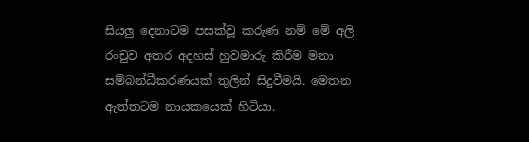සියලු දෙනාටම පසක්වූ කරුණ නම් මේ අලි රංචුව අතර අදහස් හුවමාරු කිරීම මනා සම්බන්ධීකරණයක් තුලින් සිදුවීමයි. මෙතන ඇත්තටම නායකයෙක් හිටියා.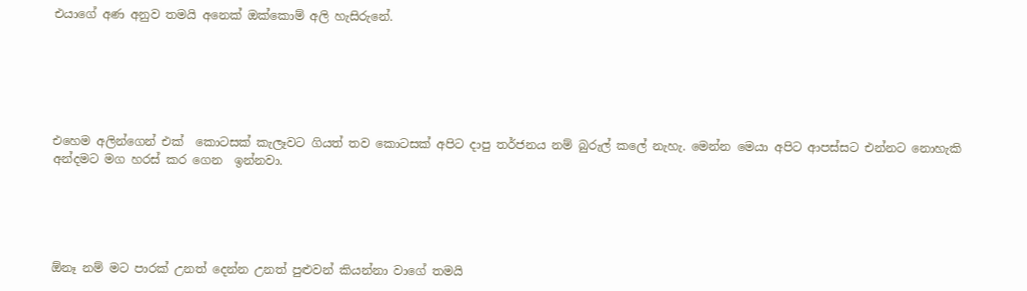එයාගේ අණ අනුව තමයි අනෙක් ඔක්කොම් අලි හැසිරුනේ.






එහෙම අලින්ගෙන් එක්  කොටසක් කැලෑවට ගියත් තව කොටසක් අපිට දාපු තර්ජනය නම් බුරුල් කලේ නැහැ. මෙන්න මෙයා අපිට ආපස්සට එන්නට නොහැකි අන්දමට මග හරස් කර ගෙන  ඉන්නවා.





ඕනෑ නම් මට පාරක් උනත් දෙන්න උනත් පුළුවන් කියන්නා වාගේ තමයි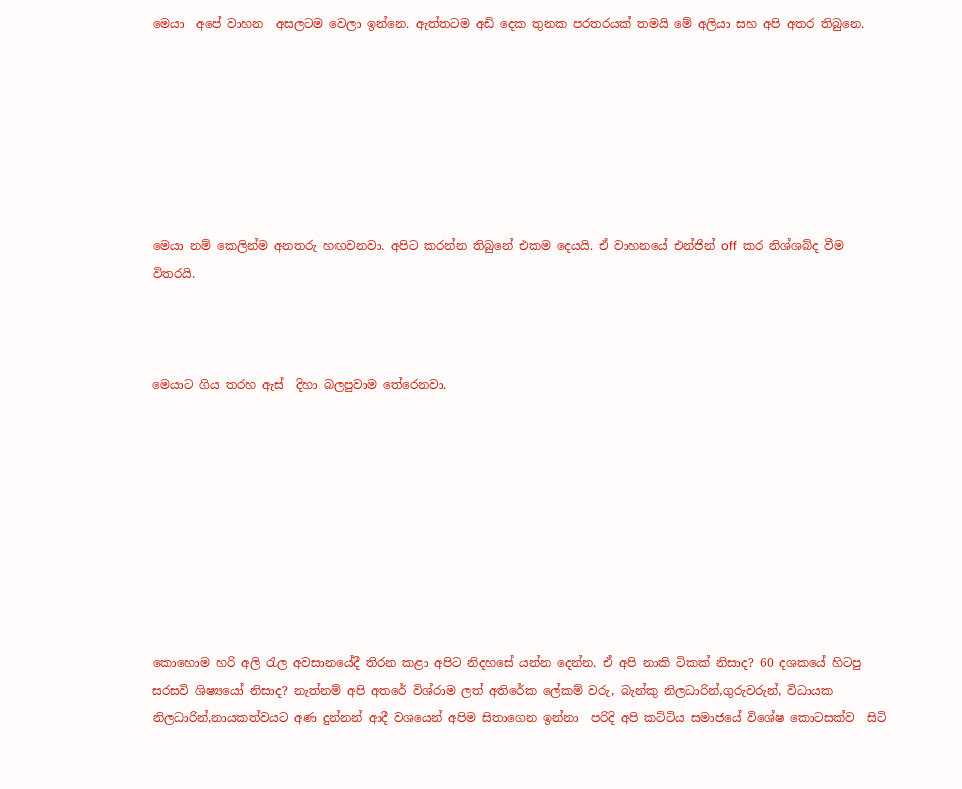මෙයා  අපේ වාහන  අසලටම වෙලා ඉන්නෙ. ඇත්තටම අඩි දෙක තුනක පරතරයක් තමයි මේ අලියා සහ අපි අතර තිබුනෙ.







මෙයා නම් කෙලින්ම අනතරු හඟවනවා. අපිට කරන්න තිබුනේ එකම දෙයයි. ඒ වාහනයේ එන්ජින් off  කර නිශ්ශබ්ද වීම විතරයි.



මෙයාට ගිය තරහ ඇස්  දිහා බලපුවාම තේරෙනවා.









කොහොම හරි අලි රැල අවසානයේදී තිරන කළා අපිට නිදහසේ යන්න දෙන්න. ඒ අපි නාකි ටිකක් නිසාද? 60 දශකයේ හිටපු සරසවි ශිෂ්‍යයෝ නිසාද? නැත්නම් අපි අතරේ විශ්රාම ලත් අතිරේක ලේකම් වරු, බැන්කු නිලධාරින්,ගුරුවරුන්, විධායක නිලධාරින්,නායකත්වයට අණ දුන්නන් ආදී වශයෙන් අපිම සිතාගෙන ඉන්නා  පරිදි අපි කට්ටිය සමාජයේ විශේෂ කොටසක්ව  සිටි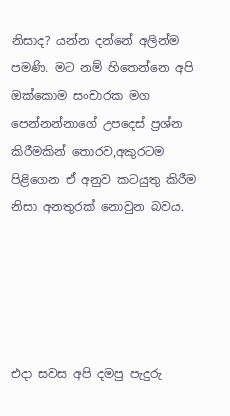නිසාද? යන්න දන්නේ අලින්ම පමණි. මට නම් හිතෙන්නෙ අපි ඔක්කොම සංචාරක මග පෙන්නන්නාගේ උපදෙස් ප්‍රශ්න කිරීමකින් තොරව,අකුරටම පිළිගෙන ඒ අනුව කටයුතු කිරීම නිසා අනතුරක් නොවුන බවය.





එදා සවස අපි දමපු පැදුරු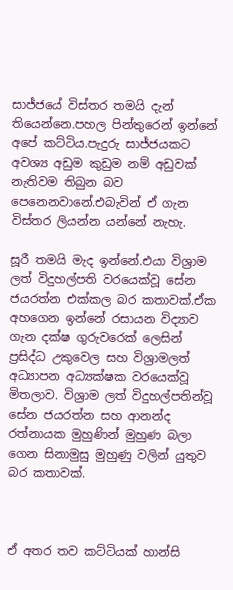සාජ්ජයේ විස්තර තමයි දැන් තියෙන්නෙ.පහල පින්තුරෙන් ඉන්නේ අපේ කට්ටිය.පැදුරු සාජ්ජයකට අවශ්‍ය අඩුම කුඩුම නම් අඩුවක් නැතිවම තිබුන බව පෙනෙනවානේ.එබැවින් ඒ ගැන විස්තර ලියන්න යන්නේ නැහැ.

සූරී තමයි මැද ඉන්නේ.එයා විශ්‍රාම ලත් විදුහල්පති වරයෙක්වූ සේන ජයරත්න එක්කල බර කතාවක්.ඒක අහගෙන ඉන්නේ රසායන විද්‍යාව ගැන දක්ෂ ගුරුවරෙක් ලෙසින් ප්‍රසිද්ධ උකුවෙල සහ විශ්‍රාමලත් අධ්‍යාපන අධ්‍යක්ෂක වරයෙක්වූ මිතලාව. විශ්‍රාම ලත් විදුහල්පතින්වූ සේන ජයරත්න සහ ආනන්ද රත්නායක මුහුණින් මුහුණ බලා ගෙන සිනාමුසු මුහුණු වලින් යුතුව බර කතාවක්.



ඒ අතර තව කට්ටියක් හාන්සි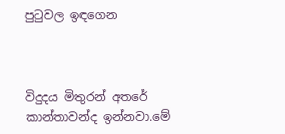පුටුවල ඉඳගෙන



විදුදය මිතුරන් අතරේ කාන්තාවන්ද ඉන්නවා.මේ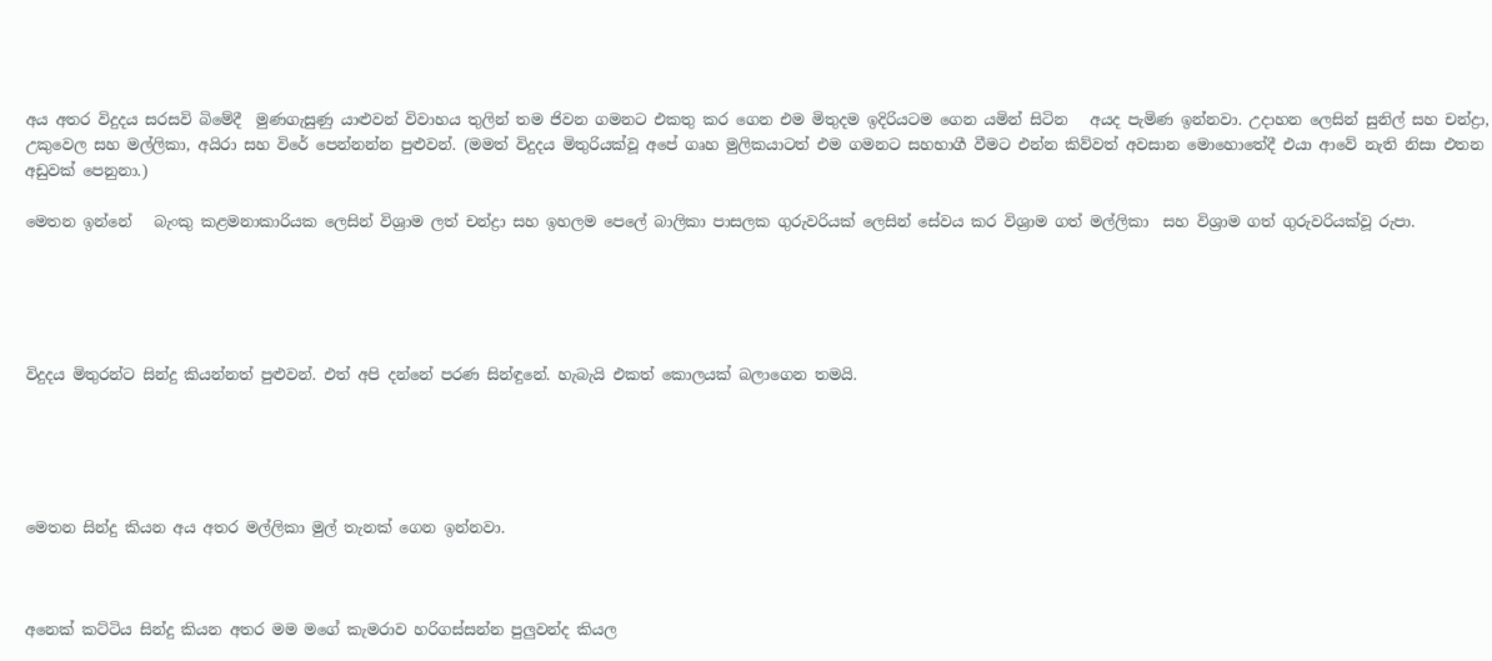අය අතර විදුදය සරසවි බිමේදී  මුණගැසුණු යාළුවන් විවාහය තුලින් තම ජිවන ගමනට එකතු කර ගෙන එම මිතුදම ඉදිරියටම ගෙන යමින් සිටින   අයද පැමිණ ඉන්නවා. උදාහන ලෙසින් සුනිල් සහ චන්ද්‍රා, උකුවෙල සහ මල්ලිකා, අයිරා සහ විරේ පෙන්නන්න පුළුවන්. (මමත් විදුදය මිතුරියක්වූ අපේ ගෘහ මුලිකයාටත් එම ගමනට සහභාගී වීමට එන්න කිව්වත් අවසාන මොහොතේදී එයා ආවේ නැති නිසා එතන අඩුවක් පෙනුනා.)

මෙතන ඉන්නේ   බැංකු කළමනාකාරියක ලෙසින් විශ්‍රාම ලත් චන්ද්‍රා සහ ඉහලම පෙලේ බාලිකා පාසලක ගුරුවරියක් ලෙසින් සේවය කර විශ්‍රාම ගත් මල්ලිකා  සහ විශ්‍රාම ගත් ගුරුවරියක්වූ රුපා.





විදුදය මිතුරන්ට සින්දු කියන්නත් පුළුවන්. එත් අපි දන්නේ පරණ සින්ඳුනේ. හැබැයි එකත් කොලයක් බලාගෙන තමයි.





මෙතන සින්දු කියන අය අතර මල්ලිකා මුල් තැනක් ගෙන ඉන්නවා.



අනෙක් කට්ටිය සින්දු කියන අතර මම මගේ කැමරාව හරිගස්සන්න පුලුවන්ද කියල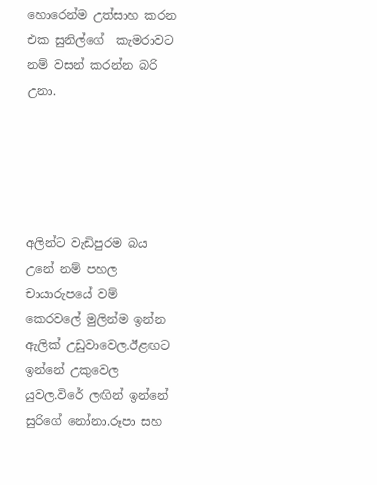හොරෙන්ම උත්සාහ කරන එක සුනිල්ගේ  කැමරාවට නම් වසන් කරන්න බරි උනා.





අලින්ට වැඩිපුරම බය උනේ නම් පහල චායාරුපයේ වම් කෙරවලේ මුලින්ම ඉන්න ඇලික් උඩුවාවෙල.ඊළඟට ඉන්නේ උකුවෙල යුවල.විරේ ලඟින් ඉන්නේ සුරිගේ නෝනා.රූපා සහ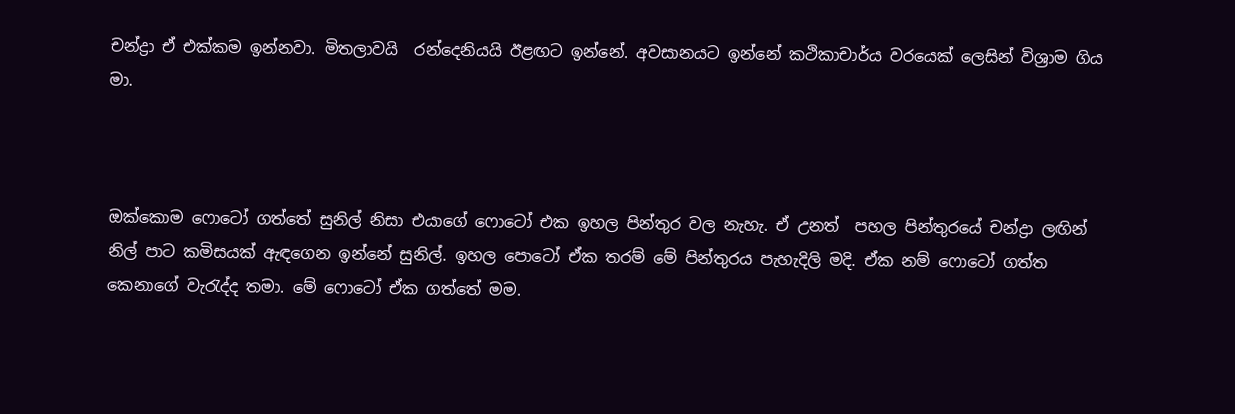චන්ද්‍රා ඒ එක්කම ඉන්නවා. මිතලාවයි  රන්දෙනියයි ඊළඟට ඉන්නේ. අවසානයට ඉන්නේ කථිකාචාර්ය වරයෙක් ලෙසින් විශ්‍රාම ගිය මා.



ඔක්කොම ෆොටෝ ගත්තේ සුනිල් නිසා එයාගේ ෆොටෝ එක ඉහල පින්තුර වල නැහැ. ඒ උනත්  පහල පින්තුරයේ චන්ද්‍රා ලඟින් නිල් පාට කමිසයක් ඇඳගෙන ඉන්නේ සුනිල්. ඉහල පොටෝ ඒක තරම් මේ පින්තුරය පැහැදිලි මදි. ඒක නම් ෆොටෝ ගත්ත කෙනාගේ වැරැද්ද තමා. මේ ෆොටෝ ඒක ගත්තේ මම.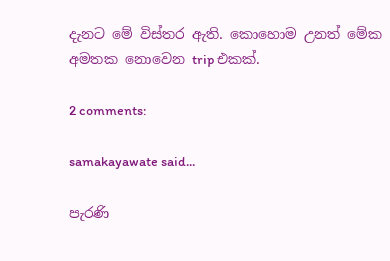දැනට මේ විස්තර ඇති. කොහොම උනත් මේක අමතක නොවෙන trip එකක්.

2 comments:

samakayawate said...

පැරණි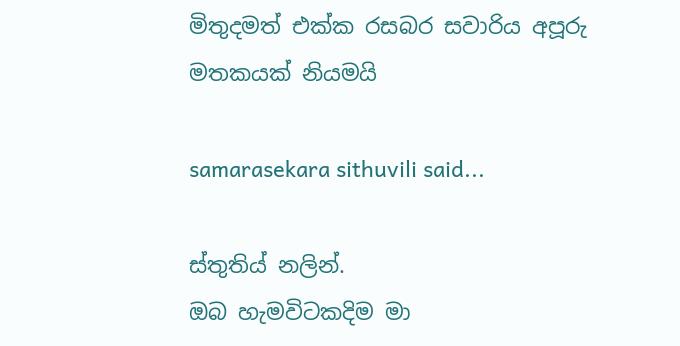මිතුදමත් එක්ක රසබර සවාරිය අපූරු මතකයක් නියමයි

samarasekara sithuvili said...

ස්තුතිය් නලින්.
ඔබ හැමවිටකදිම මා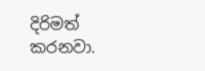දිරිමත් කරනවා.